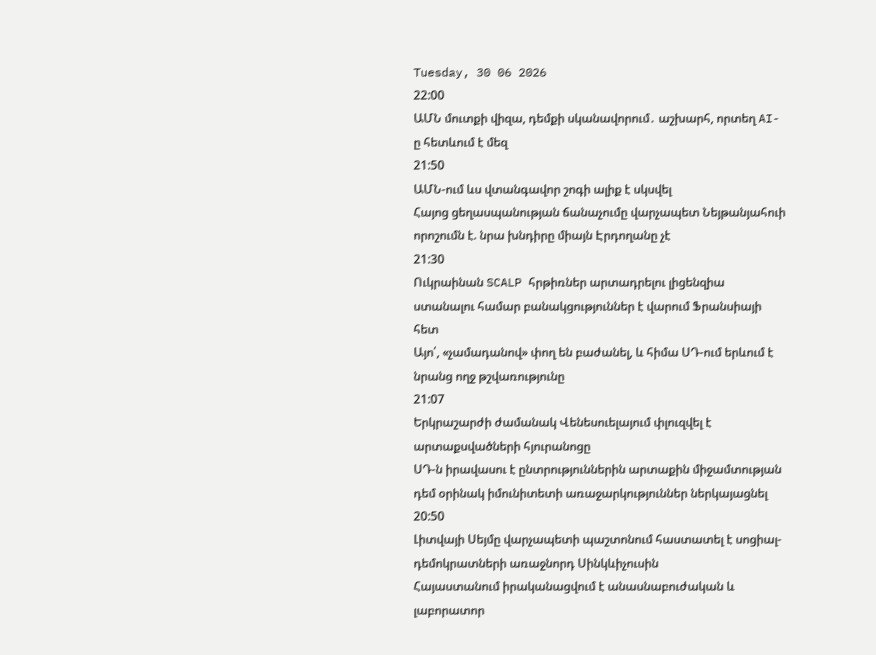Tuesday, 30 06 2026
22:00
ԱՄՆ մուտքի վիզա, դեմքի սկանավորում․ աշխարհ, որտեղ AI-ը հետևում է մեզ
21:50
ԱՄՆ-ում ևս վտանգավոր շոգի ալիք է սկսվել
Հայոց ցեղասպանության ճանաչումը վարչապետ Նեյթանյահուի որոշումն է. նրա խնդիրը միայն Էրդողանը չէ
21:30
Ուկրաինան SCALP հրթիռներ արտադրելու լիցենզիա ստանալու համար բանակցություններ է վարում Ֆրանսիայի հետ
Այո՛, «չամադանով» փող են բաժանել, և հիմա ՍԴ-ում երևում է նրանց ողջ թշվառությունը
21:07
Երկրաշարժի ժամանակ Վենեսուելայում փլուզվել է արտաքսվածների հյուրանոցը
ՍԴ-ն իրավասու է ընտրություններին արտաքին միջամտության դեմ օրինակ իմունիտետի առաջարկություններ ներկայացնել
20:50
Լիտվայի Սեյմը վարչապետի պաշտոնում հաստատել է սոցիալ-դեմոկրատների առաջնորդ Սինկևիչուսին
Հայաստանում իրականացվում է անասնաբուժական և լաբորատոր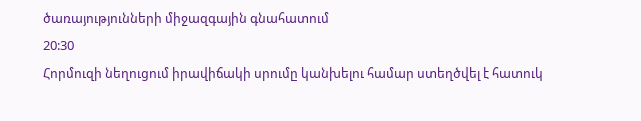ծառայությունների միջազգային գնահատում
20:30
Հորմուզի նեղուցում իրավիճակի սրումը կանխելու համար ստեղծվել է հատուկ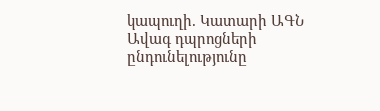կապուղի. Կատարի ԱԳՆ
Ավագ դպրոցների ընդունելությունը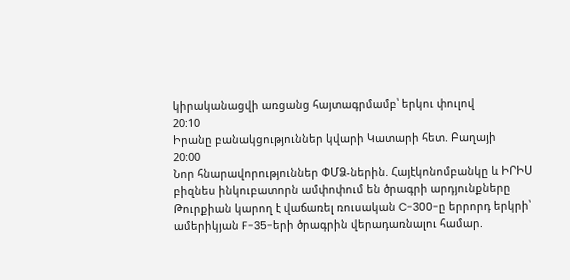կիրականացվի առցանց հայտագրմամբ՝ երկու փուլով
20:10
Իրանը բանակցություններ կվարի Կատարի հետ. Բաղայի
20:00
Նոր հնարավորություններ ՓՄՁ-ներին. Հայէկոնոմբանկը և ԻՐԻՍ բիզնես ինկուբատորն ամփոփում են ծրագրի արդյունքները
Թուրքիան կարող է վաճառել ռուսական C-300-ը երրորդ երկրի՝ ամերիկյան F-35-երի ծրագրին վերադառնալու համար.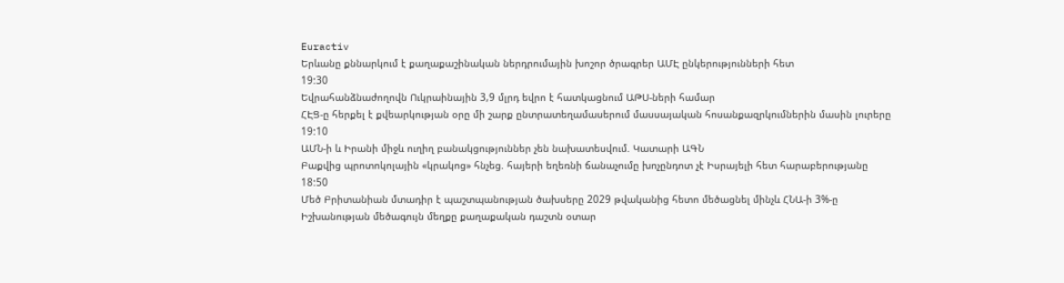Euractiv
Երևանը քննարկում է քաղաքաշինական ներդրումային խոշոր ծրագրեր ԱՄԷ ընկերությունների հետ
19:30
Եվրահանձնաժողովն Ուկրաինային 3,9 մլրդ եվրո է հատկացնում ԱԹՍ-ների համար
ՀԷՑ-ը հերքել է քվեարկության օրը մի շարք ընտրատեղամասերում մասսայական հոսանքազրկումներին մասին լուրերը
19:10
ԱՄՆ-ի և Իրանի միջև ուղիղ բանակցություններ չեն նախատեսվում. Կատարի ԱԳՆ
Բաքվից պրոտոկոլային «կրակոց» հնչեց. հայերի եղեռնի ճանաչումը խոչընդոտ չէ Իսրայելի հետ հարաբերությանը
18:50
Մեծ Բրիտանիան մտադիր է պաշտպանության ծախսերը 2029 թվականից հետո մեծացնել մինչև ՀՆԱ-ի 3%-ը
Իշխանության մեծագույն մեղքը քաղաքական դաշտն օտար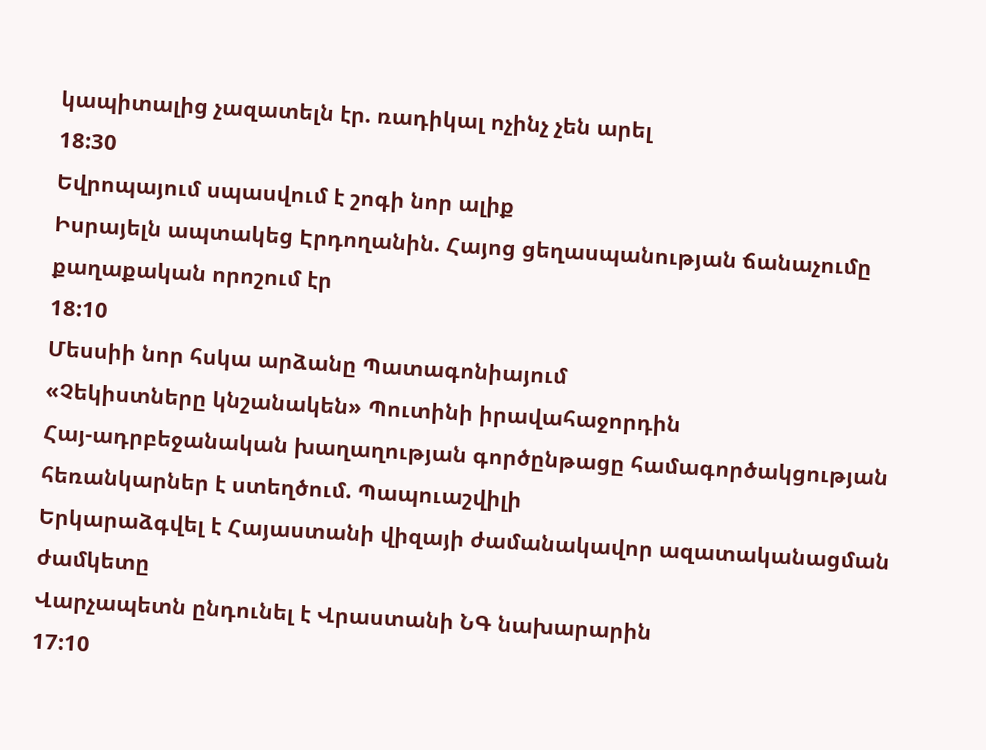կապիտալից չազատելն էր. ռադիկալ ոչինչ չեն արել
18:30
Եվրոպայում սպասվում է շոգի նոր ալիք
Իսրայելն ապտակեց Էրդողանին. Հայոց ցեղասպանության ճանաչումը քաղաքական որոշում էր
18:10
Մեսսիի նոր հսկա արձանը Պատագոնիայում
«Չեկիստները կնշանակեն» Պուտինի իրավահաջորդին
Հայ-ադրբեջանական խաղաղության գործընթացը համագործակցության հեռանկարներ է ստեղծում. Պապուաշվիլի
Երկարաձգվել է Հայաստանի վիզայի ժամանակավոր ազատականացման ժամկետը
Վարչապետն ընդունել է Վրաստանի ՆԳ նախարարին
17:10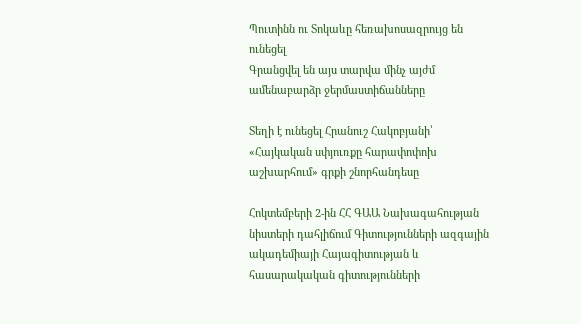Պուտինն ու Տոկաևը հեռախոսազրույց են ունեցել
Գրանցվել են այս տարվա մինչ այժմ ամենաբարձր ջերմաստիճանները

Տեղի է ունեցել Հրանուշ Հակոբյանի՝ «Հայկական սփյուռքը հարափոփոխ աշխարհում» գրքի շնորհանդեսը

Հոկտեմբերի 2-ին ՀՀ ԳԱԱ Նախագահության նիստերի դահլիճում Գիտությունների ազգային ակադեմիայի Հայագիտության և հասարակական գիտությունների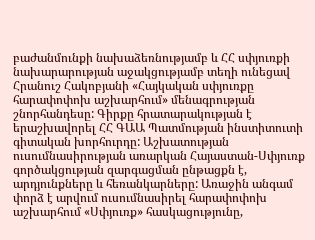բաժանմունքի նախաձեռնությամբ և ՀՀ սփյուռքի նախարարության աջակցությամբ տեղի ունեցավ Հրանուշ Հակոբյանի «Հայկական սփյուռքը հարափոփոխ աշխարհում» մենագրության շնորհանդեսը: Գիրքը հրատարակության է երաշխավորել ՀՀ ԳԱԱ Պատմության ինստիտուտի գիտական խորհուրդը: Աշխատության ուսումնասիրության առարկան Հայաստան-Սփյուռք գործակցության զարգացման ընթացքն է, արդյունքները և հեռանկարները: Առաջին անգամ փորձ է արվում ուսումնասիրել հարափոփոխ աշխարհում «Սփյուռք» հասկացությունը,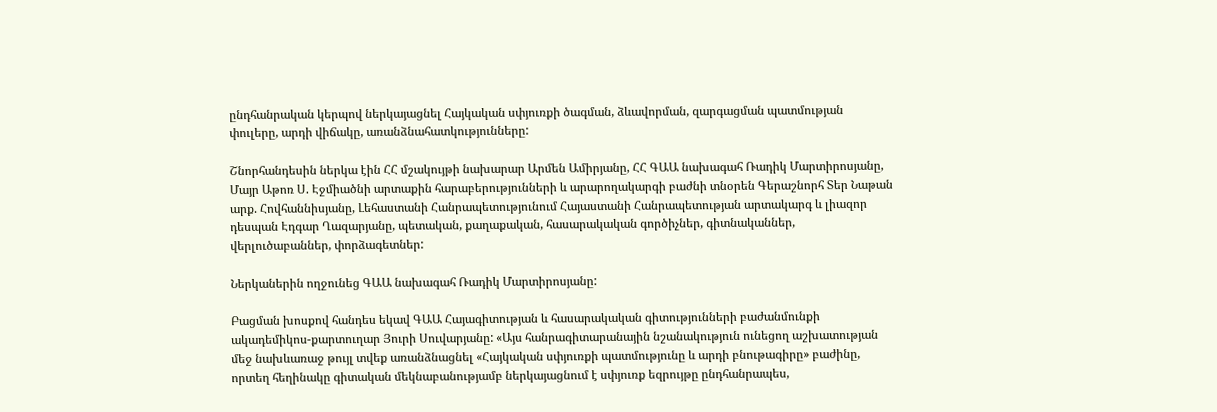ընդհանրական կերպով ներկայացնել Հայկական սփյուռքի ծագման, ձևավորման, զարգացման պատմության փուլերը, արդի վիճակը, առանձնահատկությունները:

Շնորհանդեսին ներկա էին ՀՀ մշակույթի նախարար Արմեն Ամիրյանը, ՀՀ ԳԱԱ նախագահ Ռադիկ Մարտիրոսյանը, Մայր Աթոռ Ս. Էջմիածնի արտաքին հարաբերությունների և արարողակարգի բաժնի տնօրեն Գերաշնորհ Տեր Նաթան արք. Հովհաննիսյանը, Լեհաստանի Հանրապետությունում Հայաստանի Հանրապետության արտակարգ և լիազոր դեսպան Էդգար Ղազարյանը, պետական, քաղաքական, հասարակական գործիչներ, գիտնականներ, վերլուծաբաններ, փորձագետներ:

Ներկաներին ողջունեց ԳԱԱ նախագահ Ռադիկ Մարտիրոսյանը:

Բացման խոսքով հանդես եկավ ԳԱԱ Հայագիտության և հասարակական գիտությունների բաժանմունքի ակադեմիկոս-քարտուղար Յուրի Սուվարյանը: «Այս հանրագիտարանային նշանակություն ունեցող աշխատության մեջ նախևառաջ թույլ տվեք առանձնացնել «Հայկական սփյուռքի պատմությունը և արդի բնութագիրը» բաժինը, որտեղ հեղինակը գիտական մեկնաբանությամբ ներկայացնում է սփյուռք եզրույթը ընդհանրապես,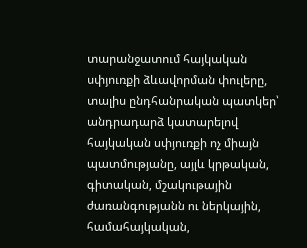տարանջատում հայկական սփյուռքի ձևավորման փուլերը, տալիս ընդհանրական պատկեր՝ անդրադարձ կատարելով հայկական սփյուռքի ոչ միայն պատմությանը, այլև կրթական, գիտական, մշակութային ժառանգությանն ու ներկային, համահայկական,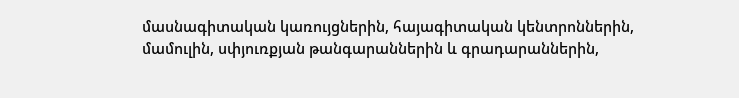մասնագիտական կառույցներին, հայագիտական կենտրոններին, մամուլին, սփյուռքյան թանգարաններին և գրադարաններին,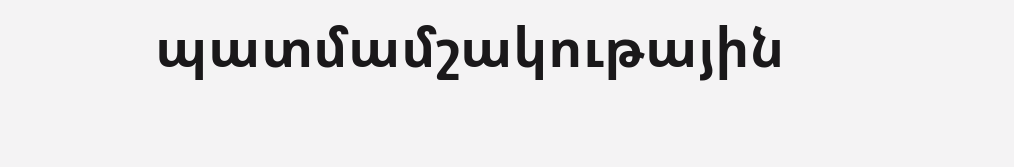պատմամշակութային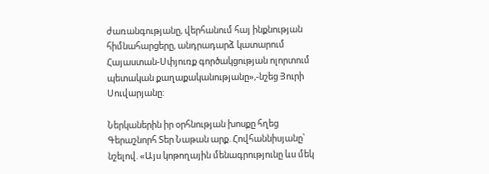ժառանգությանը, վերհանում հայ ինքնության հիմնահարցերը, անդրադարձ կատարում Հայաստան-Սփյուռք գործակցության ոլորտում պետական քաղաքականությանը»,-նշեց Յուրի Սուվարյանը:

Ներկաներին իր օրհնության խոսքը հղեց Գերաշնորհ Տեր Նաթան արք. Հովհաննիսյանը՝ նշելով. «Այս կոթողային մենագրությունը ևս մեկ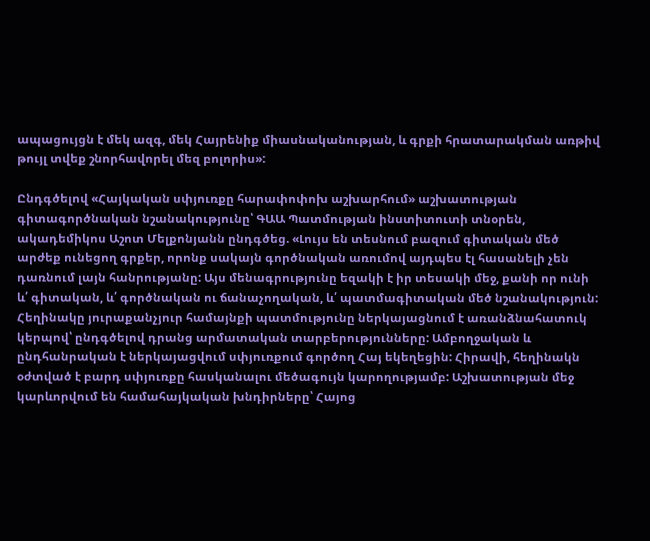ապացույցն է մեկ ազգ, մեկ Հայրենիք միասնականության, և գրքի հրատարակման առթիվ թույլ տվեք շնորհավորել մեզ բոլորիս»:

Ընդգծելով «Հայկական սփյուռքը հարափոփոխ աշխարհում» աշխատության գիտագործնական նշանակությունը՝ ԳԱԱ Պատմության ինստիտուտի տնօրեն, ակադեմիկոս Աշոտ Մելքոնյանն ընդգծեց. «Լույս են տեսնում բազում գիտական մեծ արժեք ունեցող գրքեր, որոնք սակայն գործնական առումով այդպես էլ հասանելի չեն դառնում լայն հանրությանը: Այս մենագրությունը եզակի է իր տեսակի մեջ, քանի որ ունի և՛ գիտական, և՛ գործնական ու ճանաչողական, և՛ պատմագիտական մեծ նշանակություն: Հեղինակը յուրաքանչյուր համայնքի պատմությունը ներկայացնում է առանձնահատուկ կերպով՝ ընդգծելով դրանց արմատական տարբերությունները: Ամբողջական և ընդհանրական է ներկայացվում սփյուռքում գործող Հայ եկեղեցին: Հիրավի, հեղինակն օժտված է բարդ սփյուռքը հասկանալու մեծագույն կարողությամբ: Աշխատության մեջ կարևորվում են համահայկական խնդիրները՝ Հայոց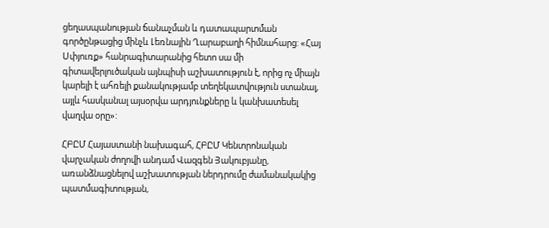ցեղասպանության ճանաչման և դատապարտման գործընթացից մինչև Լեռնային Ղարաբաղի հիմնահարց: «Հայ Սփյուռք» հանրագիտարանից հետո սա մի գիտավերլուծական այնպիսի աշխատություն է, որից ոչ միայն կարելի է ահռելի քանակությամբ տեղեկատվություն ստանալ, այլև հասկանալ այսօրվա արդյունքները և կանխատեսել վաղվա օրը»:

ՀԲԸՄ Հայաստանի նախագահ, ՀԲԸՄ Կենտրոնական վարչական ժողովի անդամ Վազգեն Յակուբյանը, առանձնացնելով աշխատության ներդրումը ժամանակակից պատմագիտության,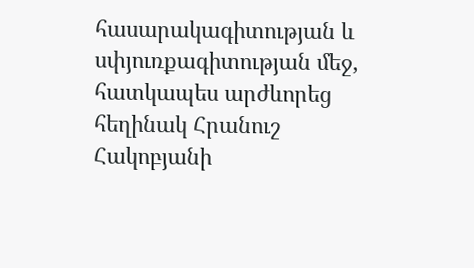հասարակագիտության և սփյուռքագիտության մեջ, հատկապես արժևորեց հեղինակ Հրանուշ Հակոբյանի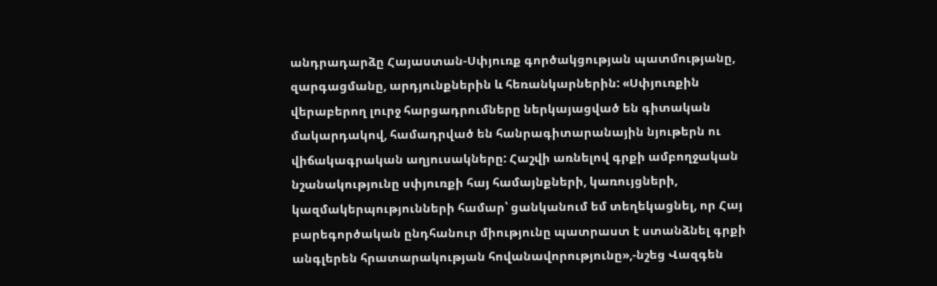անդրադարձը Հայաստան-Սփյուռք գործակցության պատմությանը, զարգացմանը, արդյունքներին և հեռանկարներին: «Սփյուռքին վերաբերող լուրջ հարցադրումները ներկայացված են գիտական մակարդակով, համադրված են հանրագիտարանային նյութերն ու վիճակագրական աղյուսակները: Հաշվի առնելով գրքի ամբողջական նշանակությունը սփյուռքի հայ համայնքների, կառույցների, կազմակերպությունների համար՝ ցանկանում եմ տեղեկացնել, որ Հայ բարեգործական ընդհանուր միությունը պատրաստ է ստանձնել գրքի անգլերեն հրատարակության հովանավորությունը»,-նշեց Վազգեն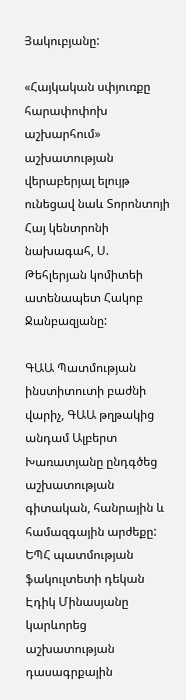Յակուբյանը:

«Հայկական սփյուռքը հարափոփոխ աշխարհում» աշխատության վերաբերյալ ելույթ ունեցավ նաև Տորոնտոյի Հայ կենտրոնի նախագահ, Ս. Թեհլերյան կոմիտեի ատենապետ Հակոբ Ջանբազյանը:

ԳԱԱ Պատմության ինստիտուտի բաժնի վարիչ, ԳԱԱ թղթակից անդամ Ալբերտ Խառատյանը ընդգծեց աշխատության գիտական, հանրային և համազգային արժեքը: ԵՊՀ պատմության ֆակուլտետի դեկան Էդիկ Մինասյանը կարևորեց աշխատության դասագրքային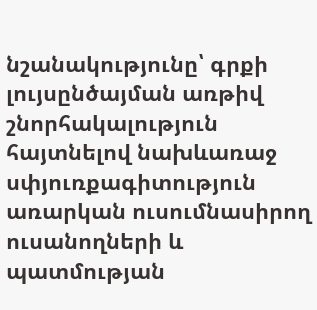նշանակությունը՝ գրքի լույսընծայման առթիվ շնորհակալություն հայտնելով նախևառաջ սփյուռքագիտություն առարկան ուսումնասիրող ուսանողների և պատմության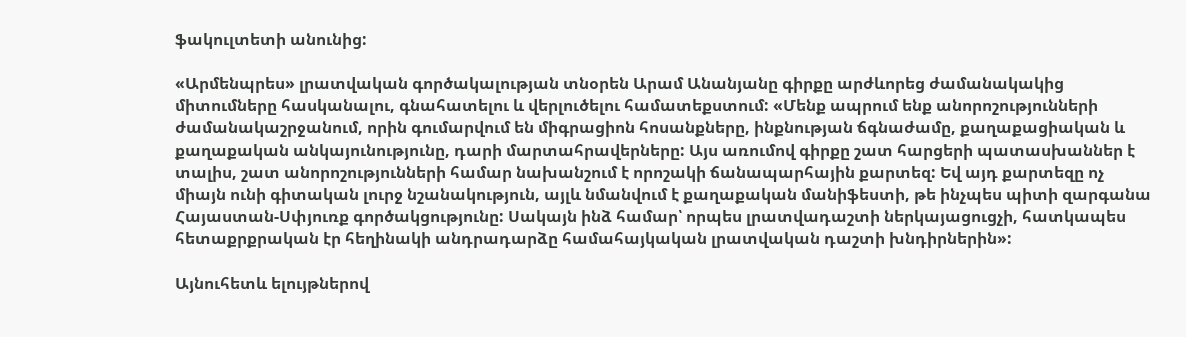ֆակուլտետի անունից:

«Արմենպրես» լրատվական գործակալության տնօրեն Արամ Անանյանը գիրքը արժևորեց ժամանակակից միտումները հասկանալու, գնահատելու և վերլուծելու համատեքստում: «Մենք ապրում ենք անորոշությունների ժամանակաշրջանում, որին գումարվում են միգրացիոն հոսանքները, ինքնության ճգնաժամը, քաղաքացիական և քաղաքական անկայունությունը, դարի մարտահրավերները: Այս առումով գիրքը շատ հարցերի պատասխաններ է տալիս, շատ անորոշությունների համար նախանշում է որոշակի ճանապարհային քարտեզ: Եվ այդ քարտեզը ոչ միայն ունի գիտական լուրջ նշանակություն, այլև նմանվում է քաղաքական մանիֆեստի, թե ինչպես պիտի զարգանա Հայաստան-Սփյուռք գործակցությունը: Սակայն ինձ համար՝ որպես լրատվադաշտի ներկայացուցչի, հատկապես հետաքրքրական էր հեղինակի անդրադարձը համահայկական լրատվական դաշտի խնդիրներին»:

Այնուհետև ելույթներով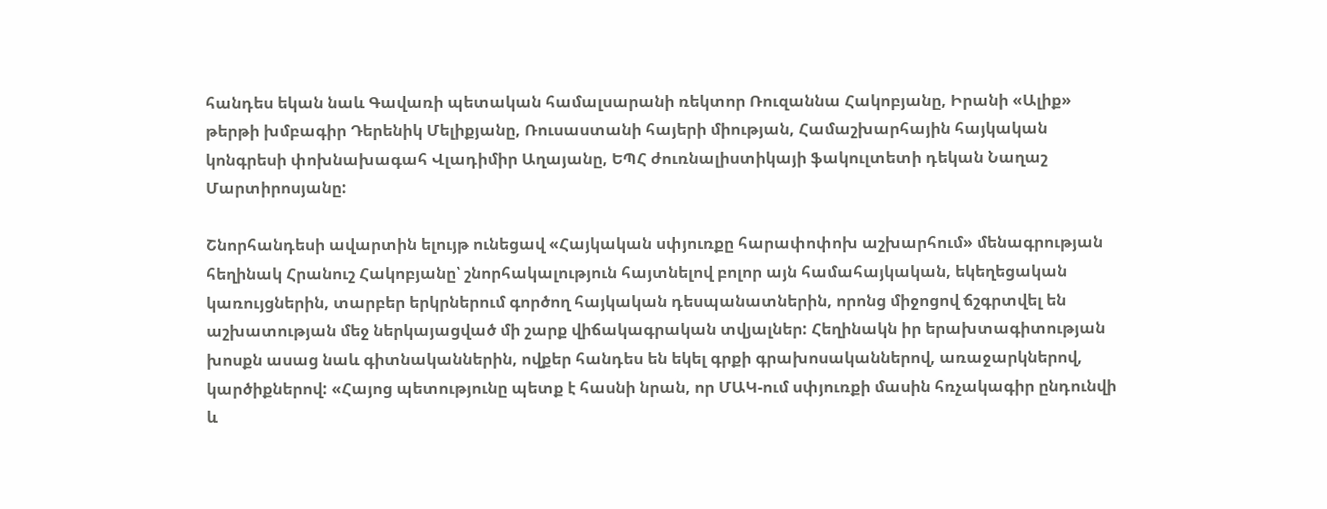հանդես եկան նաև Գավառի պետական համալսարանի ռեկտոր Ռուզաննա Հակոբյանը, Իրանի «Ալիք» թերթի խմբագիր Դերենիկ Մելիքյանը, Ռուսաստանի հայերի միության, Համաշխարհային հայկական կոնգրեսի փոխնախագահ Վլադիմիր Աղայանը, ԵՊՀ ժուռնալիստիկայի ֆակուլտետի դեկան Նաղաշ Մարտիրոսյանը:

Շնորհանդեսի ավարտին ելույթ ունեցավ «Հայկական սփյուռքը հարափոփոխ աշխարհում» մենագրության հեղինակ Հրանուշ Հակոբյանը՝ շնորհակալություն հայտնելով բոլոր այն համահայկական, եկեղեցական կառույցներին, տարբեր երկրներում գործող հայկական դեսպանատներին, որոնց միջոցով ճշգրտվել են աշխատության մեջ ներկայացված մի շարք վիճակագրական տվյալներ: Հեղինակն իր երախտագիտության խոսքն ասաց նաև գիտնականներին, ովքեր հանդես են եկել գրքի գրախոսականներով, առաջարկներով, կարծիքներով: «Հայոց պետությունը պետք է հասնի նրան, որ ՄԱԿ-ում սփյուռքի մասին հռչակագիր ընդունվի և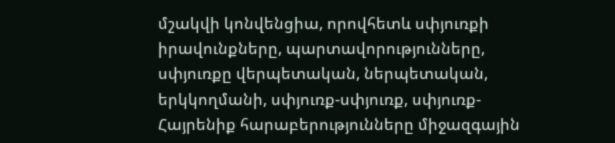մշակվի կոնվենցիա, որովհետև սփյուռքի իրավունքները, պարտավորությունները, սփյուռքը վերպետական, ներպետական, երկկողմանի, սփյուռք-սփյուռք, սփյուռք-Հայրենիք հարաբերությունները միջազգային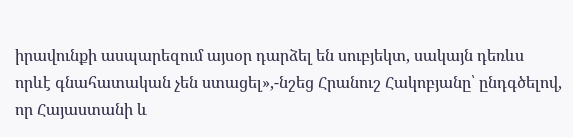իրավունքի ասպարեզում այսօր դարձել են սուբյեկտ, սակայն դեռևս որևէ գնահատական չեն ստացել»,-նշեց Հրանուշ Հակոբյանը՝ ընդգծելով, որ Հայաստանի և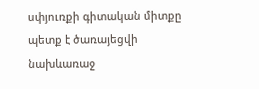սփյուռքի գիտական միտքը պետք է ծառայեցվի նախևառաջ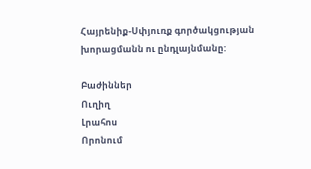Հայրենիք-Սփյուռք գործակցության խորացմանն ու ընդլայնմանը:

Բաժիններ
Ուղիղ
Լրահոս
Որոնում